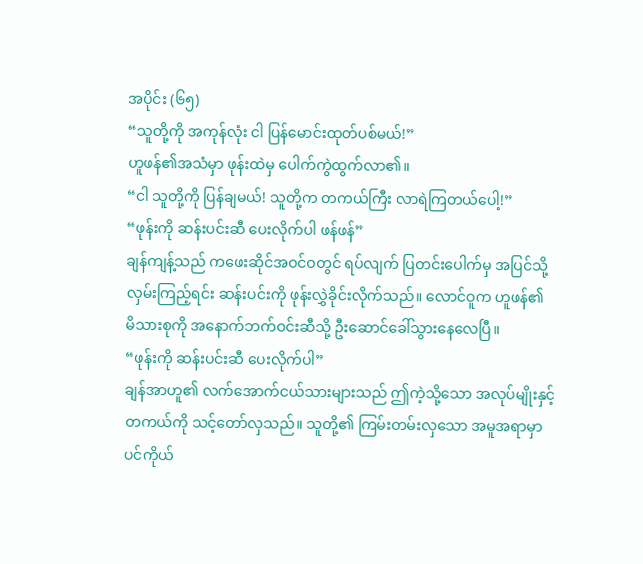အပိုင်း (၆၅)
“သူတို့ကို အကုန်လုံး ငါ ပြန်မောင်းထုတ်ပစ်မယ်!”
ဟူဖန်၏အသံမှာ ဖုန်းထဲမှ ပေါက်ကွဲထွက်လာ၏။
“ငါ သူတို့ကို ပြန်ချမယ်! သူတို့က တကယ်ကြီး လာရဲကြတယ်ပေါ့!”
“ဖုန်းကို ဆန်းပင်းဆီ ပေးလိုက်ပါ ဖန်ဖန်”
ချန်ကျန့်သည် ကဖေးဆိုင်အဝင်ဝတွင် ရပ်လျက် ပြတင်းပေါက်မှ အပြင်သို့ လှမ်းကြည့်ရင်း ဆန်းပင်းကို ဖုန်းလွှဲခိုင်းလိုက်သည်။ လောင်ဝူက ဟူဖန်၏ မိသားစုကို အနောက်ဘက်ဝင်းဆီသို့ ဦးဆောင်ခေါ်သွားနေလေပြီ။
“ဖုန်းကို ဆန်းပင်းဆီ ပေးလိုက်ပါ”
ချန်အာဟူ၏ လက်အောက်ငယ်သားများသည် ဤကဲ့သို့သော အလုပ်မျိုးနှင့် တကယ်ကို သင့်တော်လှသည်။ သူတို့၏ ကြမ်းတမ်းလှသော အမူအရာမှာ ပင်ကိုယ်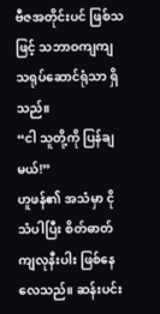ဗီဇအတိုင်းပင် ဖြစ်သဖြင့် သဘာဝကျကျ သရုပ်ဆောင်ရုံသာ ရှိသည်။
“ငါ သူတို့ကို ပြန်ချမယ်!”
ဟူဖန်၏ အသံမှာ ငိုသံပါပြီး စိတ်ဓာတ်ကျလုနီးပါး ဖြစ်နေလေသည်။ ဆန်းပင်း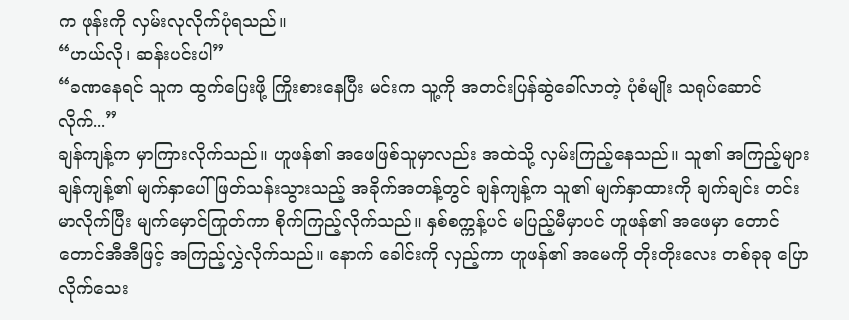က ဖုန်းကို လှမ်းလုလိုက်ပုံရသည်။
“ဟယ်လို၊ ဆန်းပင်းပါ”
“ခဏနေရင် သူက ထွက်ပြေးဖို့ ကြိုးစားနေပြီး မင်းက သူ့ကို အတင်းပြန်ဆွဲခေါ်လာတဲ့ ပုံစံမျိုး သရုပ်ဆောင်လိုက်...”
ချန်ကျန့်က မှာကြားလိုက်သည်။ ဟူဖန်၏ အဖေဖြစ်သူမှာလည်း အထဲသို့ လှမ်းကြည့်နေသည်။ သူ၏ အကြည့်များ ချန်ကျန့်၏ မျက်နှာပေါ် ဖြတ်သန်းသွားသည့် အခိုက်အတန့်တွင် ချန်ကျန့်က သူ၏ မျက်နှာထားကို ချက်ချင်း တင်းမာလိုက်ပြီး မျက်မှောင်ကြုတ်ကာ စိုက်ကြည့်လိုက်သည်။ နှစ်စက္ကန့်ပင် မပြည့်မီမှာပင် ဟူဖန်၏ အဖေမှာ တောင်တောင်အီအီဖြင့် အကြည့်လွှဲလိုက်သည်။ နောက် ခေါင်းကို လှည့်ကာ ဟူဖန်၏ အမေကို တိုးတိုးလေး တစ်ခုခု ပြောလိုက်သေး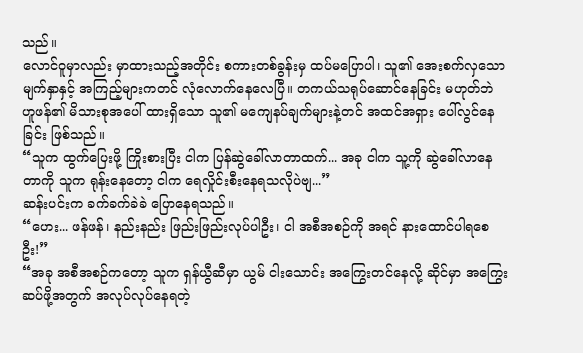သည်။
လောင်ဝူမှာလည်း မှာထားသည့်အတိုင်း စကားတစ်ခွန်းမှ ထပ်မပြောပါ၊ သူ၏ အေးစက်လှသော မျက်နှာနှင့် အကြည့်များကတင် လုံလောက်နေလေပြီ။ တကယ်သရုပ်ဆောင်နေခြင်း မဟုတ်ဘဲ ဟူဖန်၏ မိသားစုအပေါ် ထားရှိသော သူ၏ မကျေနပ်ချက်များနဲ့တင် အထင်အရှား ပေါ်လွင်နေခြင်း ဖြစ်သည်။
“သူက ထွက်ပြေးဖို့ ကြိုးစားပြီး ငါက ပြန်ဆွဲခေါ်လာတာထက်... အခု ငါက သူ့ကို ဆွဲခေါ်လာနေတာကို သူက ရုန်းနေတော့ ငါက ရေလှိုင်းစီးနေရသလိုပဲဗျ...”
ဆန်းပင်းက ခက်ခက်ခဲခဲ ပြောနေရသည်။
“ဟေး... ဖန်ဖန်၊ နည်းနည်း ဖြည်းဖြည်းလုပ်ပါဦး၊ ငါ အစီအစဉ်ကို အရင် နားထောင်ပါရစေဦး!”
“အခု အစီအစဉ်ကတော့ သူက ရှန်ယွီဆီမှာ ယွမ် ငါးသောင်း အကြွေးတင်နေလို့ ဆိုင်မှာ အကြွေးဆပ်ဖို့အတွက် အလုပ်လုပ်နေရတဲ့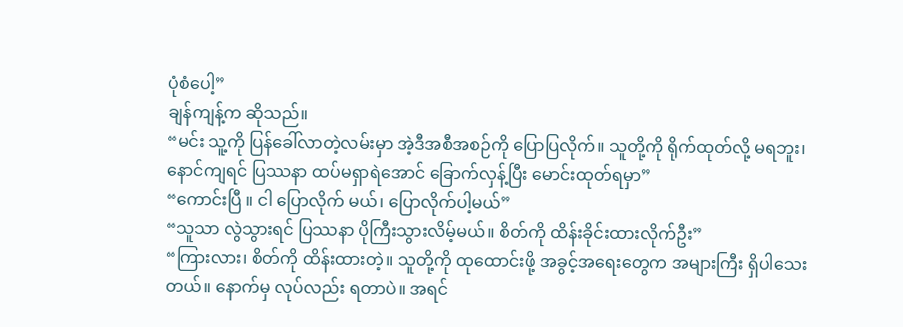ပုံစံပေါ့”
ချန်ကျန့်က ဆိုသည်။
“မင်း သူ့ကို ပြန်ခေါ်လာတဲ့လမ်းမှာ အဲ့ဒီအစီအစဉ်ကို ပြောပြလိုက်။ သူတို့ကို ရိုက်ထုတ်လို့ မရဘူး၊ နောင်ကျရင် ပြဿနာ ထပ်မရှာရဲအောင် ခြောက်လှန့်ပြီး မောင်းထုတ်ရမှာ”
“ကောင်းပြီ ။ ငါ ပြောလိုက် မယ်၊ ပြောလိုက်ပါ့မယ်”
“သူသာ လွဲသွားရင် ပြဿနာ ပိုကြီးသွားလိမ့်မယ်။ စိတ်ကို ထိန်းခိုင်းထားလိုက်ဦး”
“ကြားလား၊ စိတ်ကို ထိန်းထားတဲ့။ သူတို့ကို ထုထောင်းဖို့ အခွင့်အရေးတွေက အများကြီး ရှိပါသေးတယ်။ နောက်မှ လုပ်လည်း ရတာပဲ။ အရင်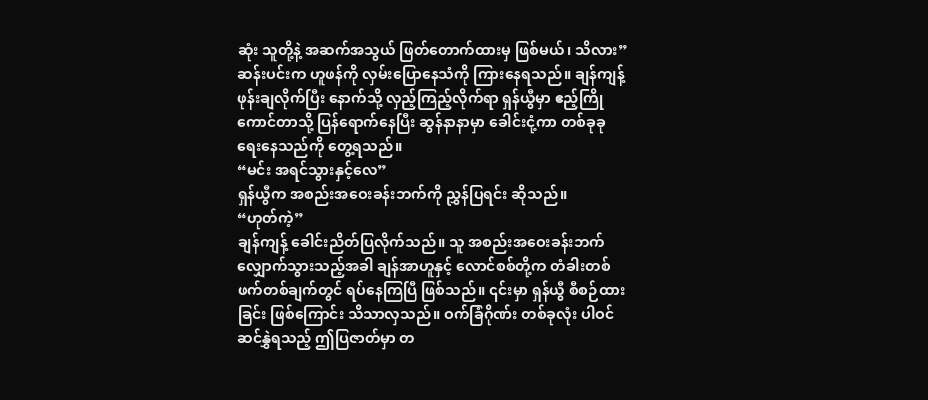ဆုံး သူတို့နဲ့ အဆက်အသွယ် ဖြတ်တောက်ထားမှ ဖြစ်မယ်၊ သိလား”
ဆန်းပင်းက ဟူဖန်ကို လှမ်းပြောနေသံကို ကြားနေရသည်။ ချန်ကျန့် ဖုန်းချလိုက်ပြီး နောက်သို့ လှည့်ကြည့်လိုက်ရာ ရှန်ယွီမှာ ဧည့်ကြိုကောင်တာသို့ ပြန်ရောက်နေပြီး ဆွန်နာနာမှာ ခေါင်းငုံ့ကာ တစ်ခုခု ရေးနေသည်ကို တွေ့ရသည်။
“မင်း အရင်သွားနှင့်လေ”
ရှန်ယွီက အစည်းအဝေးခန်းဘက်ကို ညွှန်ပြရင်း ဆိုသည်။
“ဟုတ်ကဲ့”
ချန်ကျန့် ခေါင်းညိတ်ပြလိုက်သည်။ သူ အစည်းအဝေးခန်းဘက် လျှောက်သွားသည့်အခါ ချန်အာဟူနှင့် လောင်စစ်တို့က တံခါးတစ်ဖက်တစ်ချက်တွင် ရပ်နေကြပြီ ဖြစ်သည်။ ၎င်းမှာ ရှန်ယွီ စီစဉ်ထားခြင်း ဖြစ်ကြောင်း သိသာလှသည်။ ဝက်ခြံဂိုဏ်း တစ်ခုလုံး ပါဝင်ဆင်နွှဲရသည့် ဤပြဇာတ်မှာ တ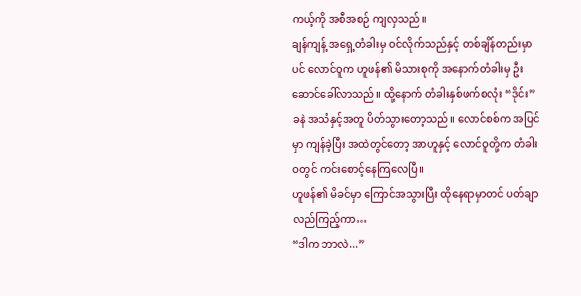ကယ့်ကို အစီအစဉ် ကျလှသည်။
ချန်ကျန့် အရှေ့တံခါးမှ ဝင်လိုက်သည်နှင့် တစ်ချိန်တည်းမှာပင် လောင်ဝူက ဟူဖန်၏ မိသားစုကို အနောက်တံခါးမှ ဦးဆောင်ခေါ်လာသည်။ ထို့နောက် တံခါးနှစ်ဖက်စလုံး “ဒိုင်း” ခနဲ အသံနှင့်အတူ ပိတ်သွားတော့သည်။ လောင်စစ်က အပြင်မှာ ကျန်ခဲ့ပြီး အထဲတွင်တော့ အာဟူနှင့် လောင်ဝူတို့က တံခါးဝတွင် ကင်းစောင့်နေကြလေပြီ။
ဟူဖန်၏ မိခင်မှာ ကြောင်အသွားပြီး ထိုနေရာမှာတင် ပတ်ချာလည်ကြည့်ကာ…
“ဒါက ဘာလဲ...”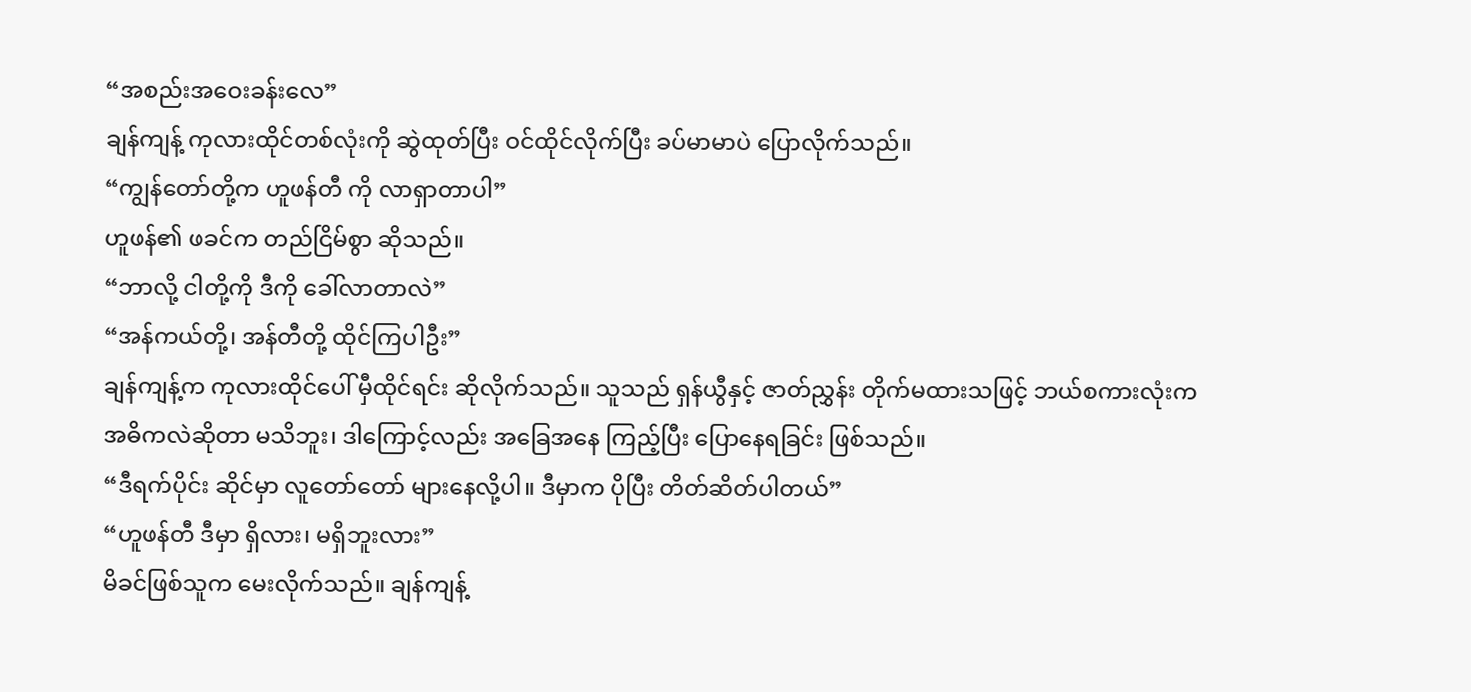“အစည်းအဝေးခန်းလေ”
ချန်ကျန့် ကုလားထိုင်တစ်လုံးကို ဆွဲထုတ်ပြီး ဝင်ထိုင်လိုက်ပြီး ခပ်မာမာပဲ ပြောလိုက်သည်။
“ကျွန်တော်တို့က ဟူဖန်တီ ကို လာရှာတာပါ”
ဟူဖန်၏ ဖခင်က တည်ငြိမ်စွာ ဆိုသည်။
“ဘာလို့ ငါတို့ကို ဒီကို ခေါ်လာတာလဲ”
“အန်ကယ်တို့၊ အန်တီတို့ ထိုင်ကြပါဦး”
ချန်ကျန့်က ကုလားထိုင်ပေါ် မှီထိုင်ရင်း ဆိုလိုက်သည်။ သူသည် ရှန်ယွီနှင့် ဇာတ်ညွှန်း တိုက်မထားသဖြင့် ဘယ်စကားလုံးက အဓိကလဲဆိုတာ မသိဘူး၊ ဒါကြောင့်လည်း အခြေအနေ ကြည့်ပြီး ပြောနေရခြင်း ဖြစ်သည်။
“ဒီရက်ပိုင်း ဆိုင်မှာ လူတော်တော် များနေလို့ပါ။ ဒီမှာက ပိုပြီး တိတ်ဆိတ်ပါတယ်”
“ဟူဖန်တီ ဒီမှာ ရှိလား၊ မရှိဘူးလား”
မိခင်ဖြစ်သူက မေးလိုက်သည်။ ချန်ကျန့်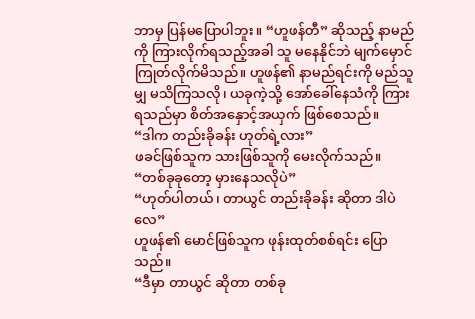ဘာမှ ပြန်မပြောပါဘူး။ “ဟူဖန်တီ” ဆိုသည့် နာမည်ကို ကြားလိုက်ရသည့်အခါ သူ မနေနိုင်ဘဲ မျက်မှောင်ကြုတ်လိုက်မိသည်။ ဟူဖန်၏ နာမည်ရင်းကို မည်သူမျှ မသိကြသလို၊ ယခုကဲ့သို့ အော်ခေါ်နေသံကို ကြားရသည်မှာ စိတ်အနှောင့်အယှက် ဖြစ်စေသည်။
“ဒါက တည်းခိုခန်း ဟုတ်ရဲ့လား”
ဖခင်ဖြစ်သူက သားဖြစ်သူကို မေးလိုက်သည်။
“တစ်ခုခုတော့ မှားနေသလိုပဲ”
“ဟုတ်ပါတယ်၊ တာယွင် တည်းခိုခန်း ဆိုတာ ဒါပဲလေ”
ဟူဖန်၏ မောင်ဖြစ်သူက ဖုန်းထုတ်စစ်ရင်း ပြောသည်။
“ဒီမှာ တာယွင် ဆိုတာ တစ်ခု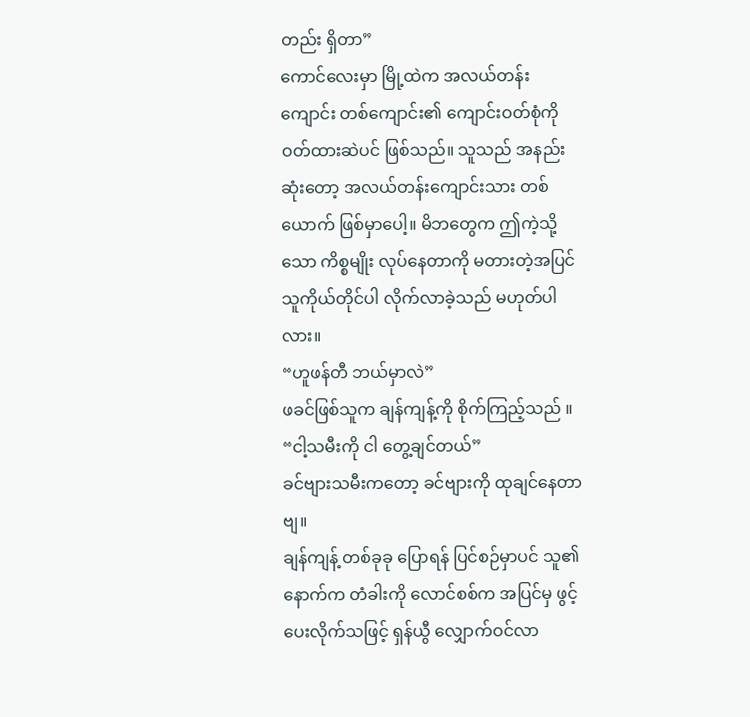တည်း ရှိတာ”
ကောင်လေးမှာ မြို့ထဲက အလယ်တန်းကျောင်း တစ်ကျောင်း၏ ကျောင်းဝတ်စုံကို ဝတ်ထားဆဲပင် ဖြစ်သည်။ သူသည် အနည်းဆုံးတော့ အလယ်တန်းကျောင်းသား တစ်ယောက် ဖြစ်မှာပေါ့။ မိဘတွေက ဤကဲ့သို့သော ကိစ္စမျိုး လုပ်နေတာကို မတားတဲ့အပြင် သူကိုယ်တိုင်ပါ လိုက်လာခဲ့သည် မဟုတ်ပါလား။
“ဟူဖန်တီ ဘယ်မှာလဲ”
ဖခင်ဖြစ်သူက ချန်ကျန့်ကို စိုက်ကြည့်သည် ။
“ငါ့သမီးကို ငါ တွေ့ချင်တယ်”
ခင်ဗျားသမီးကတော့ ခင်ဗျားကို ထုချင်နေတာဗျ။
ချန်ကျန့် တစ်ခုခု ပြောရန် ပြင်စဉ်မှာပင် သူ၏ နောက်က တံခါးကို လောင်စစ်က အပြင်မှ ဖွင့်ပေးလိုက်သဖြင့် ရှန်ယွီ လျှောက်ဝင်လာ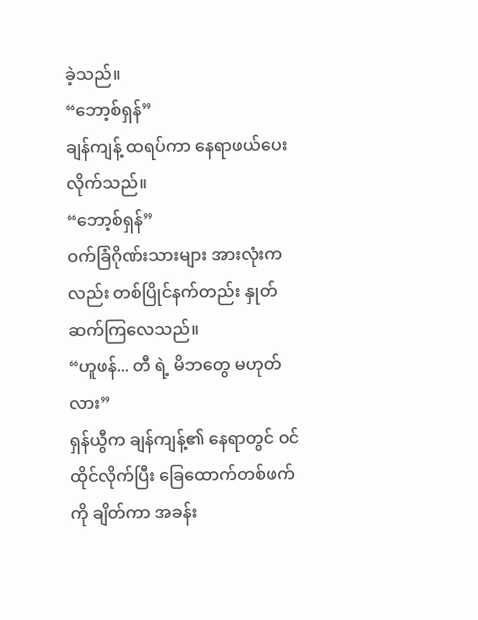ခဲ့သည်။
“ဘော့စ်ရှန်”
ချန်ကျန့် ထရပ်ကာ နေရာဖယ်ပေးလိုက်သည်။
“ဘော့စ်ရှန်”
ဝက်ခြံဂိုဏ်းသားများ အားလုံးကလည်း တစ်ပြိုင်နက်တည်း နှုတ်ဆက်ကြလေသည်။
“ဟူဖန်... တီ ရဲ့ မိဘတွေ မဟုတ်လား”
ရှန်ယွီက ချန်ကျန့်၏ နေရာတွင် ဝင်ထိုင်လိုက်ပြီး ခြေထောက်တစ်ဖက်ကို ချိတ်ကာ အခန်း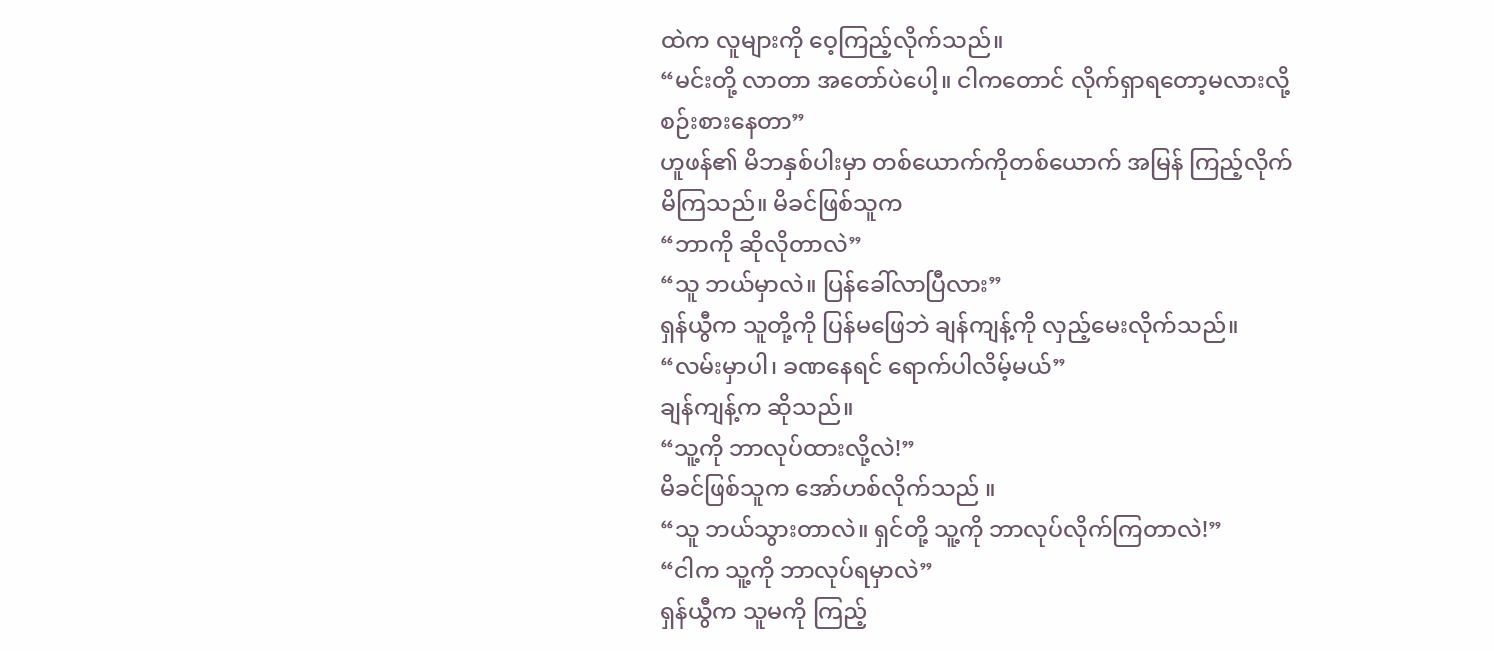ထဲက လူများကို ဝေ့ကြည့်လိုက်သည်။
“မင်းတို့ လာတာ အတော်ပဲပေါ့။ ငါကတောင် လိုက်ရှာရတော့မလားလို့ စဉ်းစားနေတာ”
ဟူဖန်၏ မိဘနှစ်ပါးမှာ တစ်ယောက်ကိုတစ်ယောက် အမြန် ကြည့်လိုက်မိကြသည်။ မိခင်ဖြစ်သူက
“ဘာကို ဆိုလိုတာလဲ”
“သူ ဘယ်မှာလဲ။ ပြန်ခေါ်လာပြီလား”
ရှန်ယွီက သူတို့ကို ပြန်မဖြေဘဲ ချန်ကျန့်ကို လှည့်မေးလိုက်သည်။
“လမ်းမှာပါ၊ ခဏနေရင် ရောက်ပါလိမ့်မယ်”
ချန်ကျန့်က ဆိုသည်။
“သူ့ကို ဘာလုပ်ထားလို့လဲ!”
မိခင်ဖြစ်သူက အော်ဟစ်လိုက်သည် ။
“သူ ဘယ်သွားတာလဲ။ ရှင်တို့ သူ့ကို ဘာလုပ်လိုက်ကြတာလဲ!”
“ငါက သူ့ကို ဘာလုပ်ရမှာလဲ”
ရှန်ယွီက သူမကို ကြည့်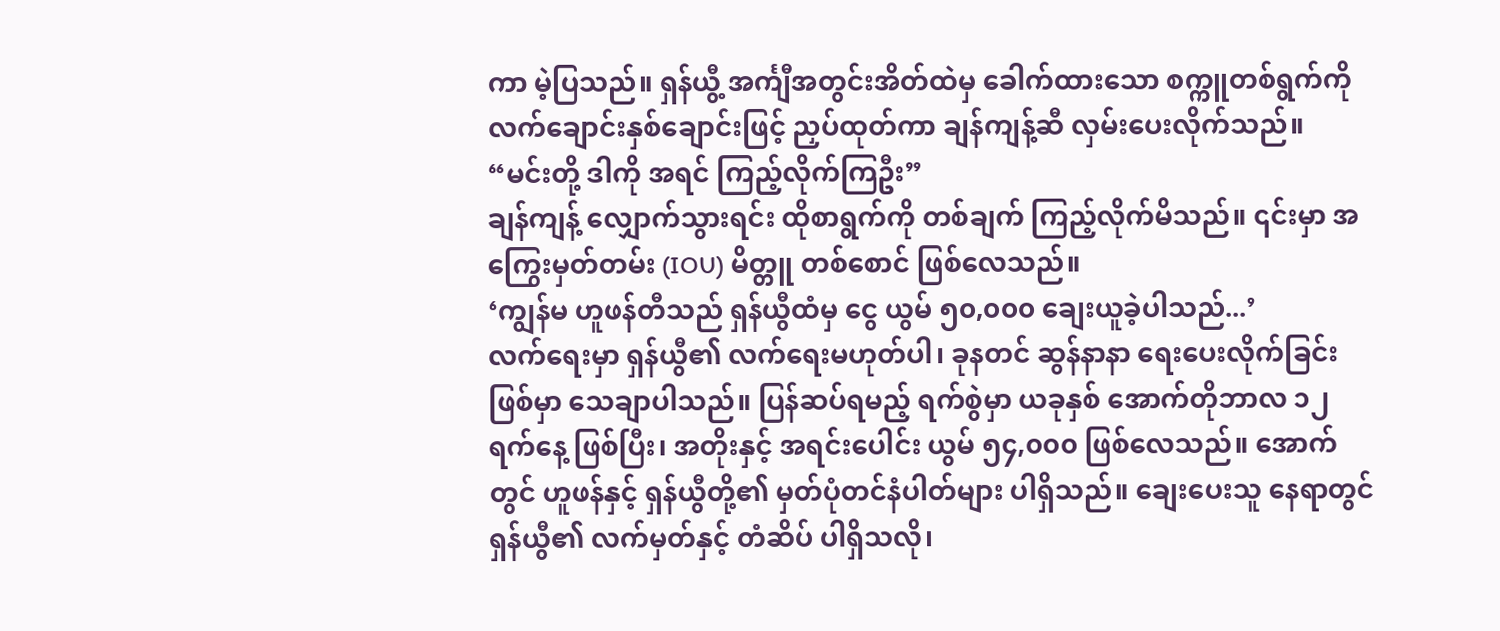ကာ မဲ့ပြသည်။ ရှန်ယွီ့ အင်္ကျီအတွင်းအိတ်ထဲမှ ခေါက်ထားသော စက္ကူတစ်ရွက်ကို လက်ချောင်းနှစ်ချောင်းဖြင့် ညှပ်ထုတ်ကာ ချန်ကျန့်ဆီ လှမ်းပေးလိုက်သည်။
“မင်းတို့ ဒါကို အရင် ကြည့်လိုက်ကြဦး”
ချန်ကျန့် လျှောက်သွားရင်း ထိုစာရွက်ကို တစ်ချက် ကြည့်လိုက်မိသည်။ ၎င်းမှာ အကြွေးမှတ်တမ်း (IOU) မိတ္တူ တစ်စောင် ဖြစ်လေသည်။
‘ကျွန်မ ဟူဖန်တီသည် ရှန်ယွီထံမှ ငွေ ယွမ် ၅၀,၀၀၀ ချေးယူခဲ့ပါသည်...’
လက်ရေးမှာ ရှန်ယွီ၏ လက်ရေးမဟုတ်ပါ၊ ခုနတင် ဆွန်နာနာ ရေးပေးလိုက်ခြင်း ဖြစ်မှာ သေချာပါသည်။ ပြန်ဆပ်ရမည့် ရက်စွဲမှာ ယခုနှစ် အောက်တိုဘာလ ၁၂ ရက်နေ့ ဖြစ်ပြီး၊ အတိုးနှင့် အရင်းပေါင်း ယွမ် ၅၄,၀၀၀ ဖြစ်လေသည်။ အောက်တွင် ဟူဖန်နှင့် ရှန်ယွီတို့၏ မှတ်ပုံတင်နံပါတ်များ ပါရှိသည်။ ချေးပေးသူ နေရာတွင် ရှန်ယွီ၏ လက်မှတ်နှင့် တံဆိပ် ပါရှိသလို၊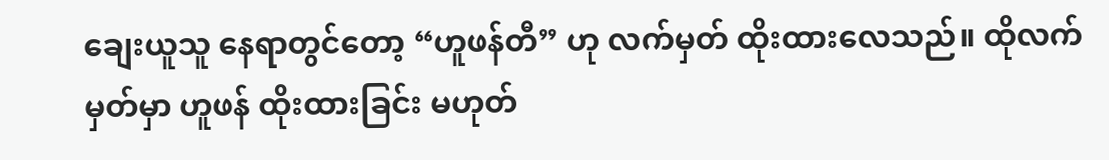ချေးယူသူ နေရာတွင်တော့ “ဟူဖန်တီ” ဟု လက်မှတ် ထိုးထားလေသည်။ ထိုလက်မှတ်မှာ ဟူဖန် ထိုးထားခြင်း မဟုတ်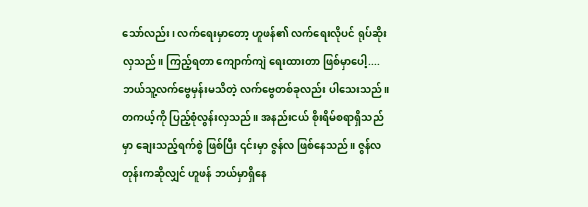သော်လည်း၊ လက်ရေးမှာတော့ ဟူဖန်၏ လက်ရေးလိုပင် ရုပ်ဆိုးလှသည်။ ကြည့်ရတာ ကျောက်ကျဲ ရေးထားတာ ဖြစ်မှာပေါ့.... ဘယ်သူ့လက်ဗွေမှန်းမသိတဲ့ လက်ဗွေတစ်ခုလည်း ပါသေးသည်။
တကယ့်ကို ပြည့်စုံလွန်းလှသည်။ အနည်းငယ် စိုးရိမ်စရာရှိသည်မှာ ချေးသည့်ရက်စွဲ ဖြစ်ပြီး ၎င်းမှာ ဇွန်လ ဖြစ်နေသည်။ ဇွန်လတုန်းကဆိုလျှင် ဟူဖန် ဘယ်မှာရှိနေ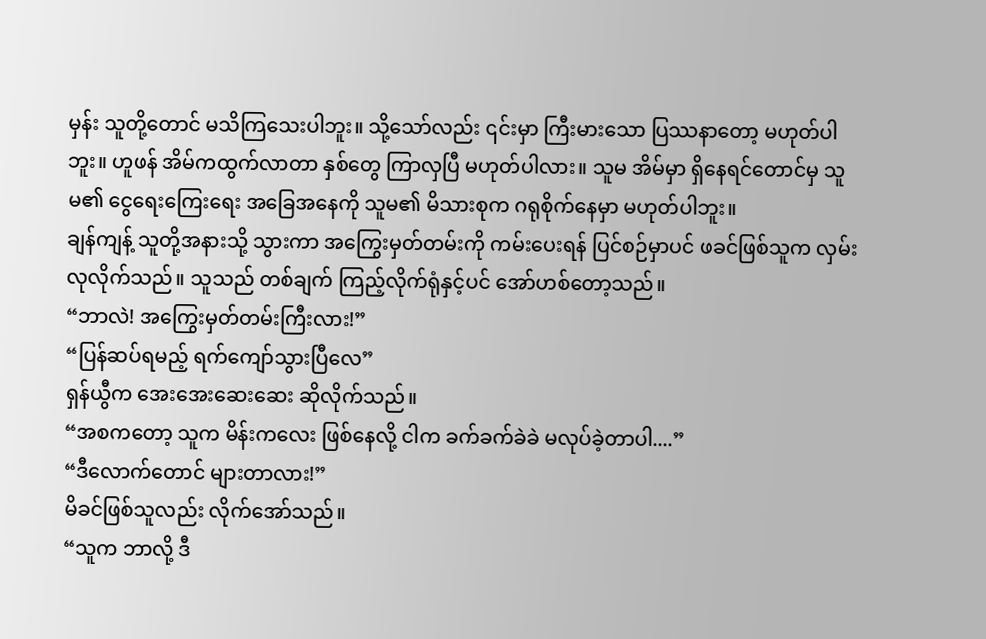မှန်း သူတို့တောင် မသိကြသေးပါဘူး။ သို့သော်လည်း ၎င်းမှာ ကြီးမားသော ပြဿနာတော့ မဟုတ်ပါဘူး။ ဟူဖန် အိမ်ကထွက်လာတာ နှစ်တွေ ကြာလှပြီ မဟုတ်ပါလား။ သူမ အိမ်မှာ ရှိနေရင်တောင်မှ သူမ၏ ငွေရေးကြေးရေး အခြေအနေကို သူမ၏ မိသားစုက ဂရုစိုက်နေမှာ မဟုတ်ပါဘူး။
ချန်ကျန့် သူတို့အနားသို့ သွားကာ အကြွေးမှတ်တမ်းကို ကမ်းပေးရန် ပြင်စဉ်မှာပင် ဖခင်ဖြစ်သူက လှမ်းလုလိုက်သည်။ သူသည် တစ်ချက် ကြည့်လိုက်ရုံနှင့်ပင် အော်ဟစ်တော့သည်။
“ဘာလဲ! အကြွေးမှတ်တမ်းကြီးလား!”
“ပြန်ဆပ်ရမည့် ရက်ကျော်သွားပြီလေ”
ရှန်ယွီက အေးအေးဆေးဆေး ဆိုလိုက်သည်။
“အစကတော့ သူက မိန်းကလေး ဖြစ်နေလို့ ငါက ခက်ခက်ခဲခဲ မလုပ်ခဲ့တာပါ....”
“ဒီလောက်တောင် များတာလား!”
မိခင်ဖြစ်သူလည်း လိုက်အော်သည်။
“သူက ဘာလို့ ဒီ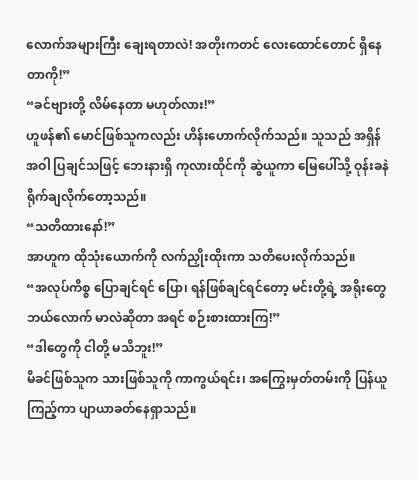လောက်အများကြီး ချေးရတာလဲ! အတိုးကတင် လေးထောင်တောင် ရှိနေတာကို!”
“ခင်ဗျားတို့ လိမ်နေတာ မဟုတ်လား!”
ဟူဖန်၏ မောင်ဖြစ်သူကလည်း ဟိန်းဟောက်လိုက်သည်။ သူသည် အရှိန်အဝါ ပြချင်သဖြင့် ဘေးနားရှိ ကုလားထိုင်ကို ဆွဲယူကာ မြေပေါ်သို့ ဝုန်းခနဲ ရိုက်ချလိုက်တော့သည်။
“သတိထားနော်!”
အာဟူက ထိုသုံးယောက်ကို လက်ညှိုးထိုးကာ သတိပေးလိုက်သည်။
“အလုပ်ကိစ္စ ပြောချင်ရင် ပြော၊ ရန်ဖြစ်ချင်ရင်တော့ မင်းတို့ရဲ့ အရိုးတွေ ဘယ်လောက် မာလဲဆိုတာ အရင် စဉ်းစားထားကြ!”
“ဒါတွေကို ငါတို့ မသိဘူး!”
မိခင်ဖြစ်သူက သားဖြစ်သူကို ကာကွယ်ရင်း၊ အကြွေးမှတ်တမ်းကို ပြန်ယူကြည့်ကာ ပျာယာခတ်နေရှာသည်။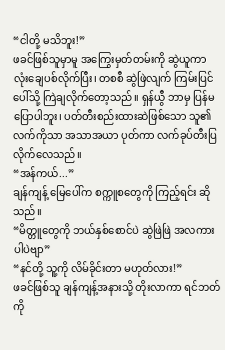“ငါတို့ မသိဘူး!”
ဖခင်ဖြစ်သူမှာမူ အကြွေးမှတ်တမ်းကို ဆွဲယူကာ လုံးချေပစ်လိုက်ပြီး၊ တစစီ ဆွဲဖြဲလျက် ကြမ်းပြင်ပေါ်သို့ ကြဲချလိုက်တော့သည်။ ရှန်ယွီ ဘာမှ ပြန်မပြောပါဘူး၊ ပတ်တီးစည်းထားဆဲဖြစ်သော သူ၏ လက်ကိုသာ အသာအယာ ပုတ်ကာ လက်ခုပ်တီးပြလိုက်လေသည်။
“အန်ကယ်...”
ချန်ကျန့် မြေပေါ်က စက္ကူစတွေကို ကြည့်ရင်း ဆိုသည်။
“မိတ္တူတွေကို ဘယ်နှစ်စောင်ပဲ ဆွဲဖြဲဖြဲ အလကားပါပဲဗျာ”
“နင်တို့ သူ့ကို လိမ်ခိုင်းတာ မဟုတ်လား!”
ဖခင်ဖြစ်သူ ချန်ကျန့်အနားသို့ တိုးလာကာ ရင်ဘတ်ကို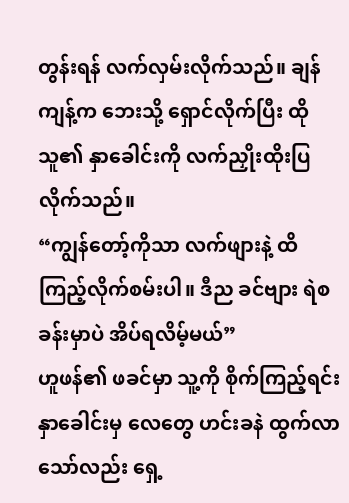တွန်းရန် လက်လှမ်းလိုက်သည်။ ချန်ကျန့်က ဘေးသို့ ရှောင်လိုက်ပြီး ထိုသူ၏ နှာခေါင်းကို လက်ညှိုးထိုးပြလိုက်သည်။
“ကျွန်တော့်ကိုသာ လက်ဖျားနဲ့ ထိကြည့်လိုက်စမ်းပါ။ ဒီည ခင်ဗျား ရဲစခန်းမှာပဲ အိပ်ရလိမ့်မယ်”
ဟူဖန်၏ ဖခင်မှာ သူ့ကို စိုက်ကြည့်ရင်း နှာခေါင်းမှ လေတွေ ဟင်းခနဲ ထွက်လာသော်လည်း ရှေ့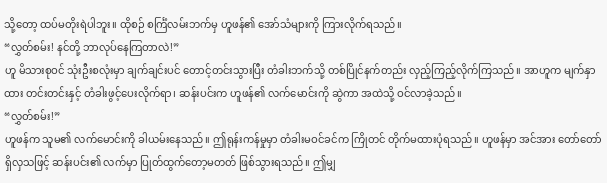သို့တော့ ထပ်မတိုးရဲပါဘူး။ ထိုစဉ် စင်္ကြံလမ်းဘက်မှ ဟူဖန်၏ အော်သံများကို ကြားလိုက်ရသည်။
“လွှတ်စမ်း! နင်တို့ ဘာလုပ်နေကြတာလဲ!”
ဟူ မိသားစုဝင် သုံးဦးစလုံးမှာ ချက်ချင်းပင် တောင့်တင်းသွားပြီး တံခါးဘက်သို့ တစ်ပြိုင်နက်တည်း လှည့်ကြည့်လိုက်ကြသည်။ အာဟူက မျက်နှာထား တင်းတင်းနှင့် တံခါးဖွင့်ပေးလိုက်ရာ၊ ဆန်းပင်းက ဟူဖန်၏ လက်မောင်းကို ဆွဲကာ အထဲသို့ ဝင်လာခဲ့သည်။
“လွှတ်စမ်း!”
ဟူဖန်က သူမ၏ လက်မောင်းကို ခါယမ်းနေသည်။ ဤရုန်းကန်မှုမှာ တံခါးမဝင်ခင်က ကြိုတင် တိုက်မထားပုံရသည်။ ဟူဖန်မှာ အင်အား တော်တော် ရှိလှသဖြင့် ဆန်းပင်း၏ လက်မှာ ပြုတ်ထွက်တော့မတတ် ဖြစ်သွားရသည်။ ဤမျှ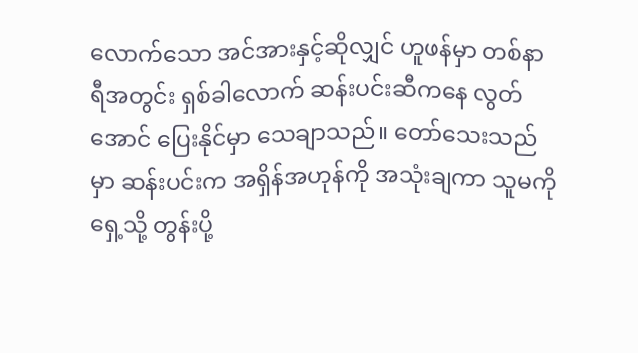လောက်သော အင်အားနှင့်ဆိုလျှင် ဟူဖန်မှာ တစ်နာရီအတွင်း ရှစ်ခါလောက် ဆန်းပင်းဆီကနေ လွတ်အောင် ပြေးနိုင်မှာ သေချာသည်။ တော်သေးသည်မှာ ဆန်းပင်းက အရှိန်အဟုန်ကို အသုံးချကာ သူမကို ရှေ့သို့ တွန်းပို့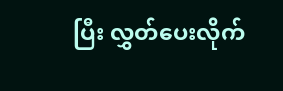ပြီး လွှတ်ပေးလိုက်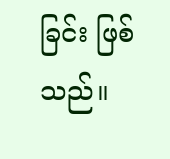ခြင်း ဖြစ်သည်။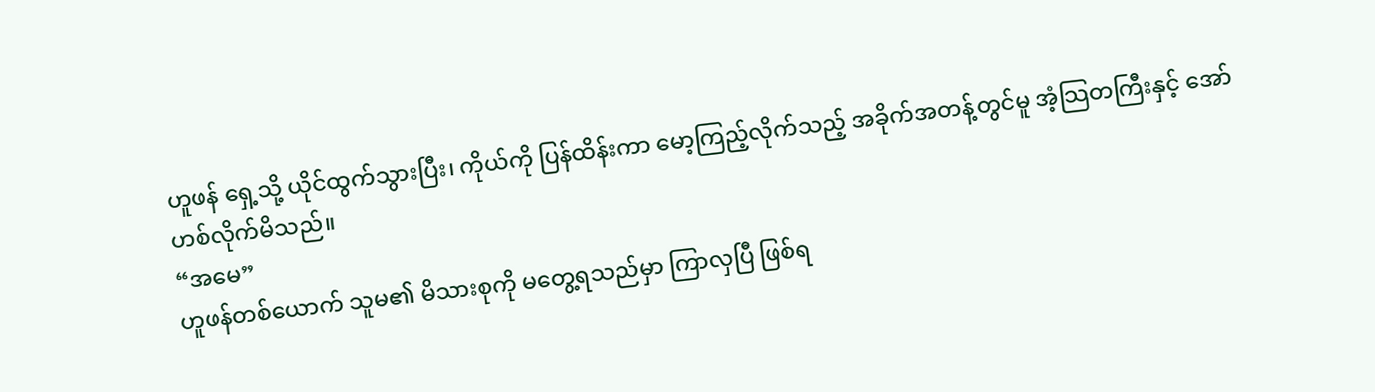ဟူဖန် ရှေ့သို့ ယိုင်ထွက်သွားပြီး၊ ကိုယ်ကို ပြန်ထိန်းကာ မော့ကြည့်လိုက်သည့် အခိုက်အတန့်တွင်မူ အံ့သြတကြီးနှင့် အော်ဟစ်လိုက်မိသည်။
“အမေ”
ဟူဖန်တစ်ယောက် သူမ၏ မိသားစုကို မတွေ့ရသည်မှာ ကြာလှပြီ ဖြစ်ရ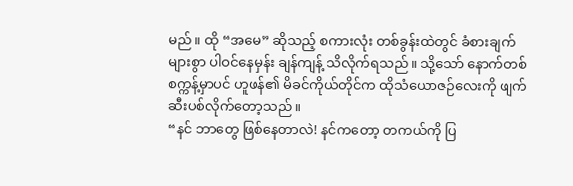မည်။ ထို “အမေ” ဆိုသည့် စကားလုံး တစ်ခွန်းထဲတွင် ခံစားချက်များစွာ ပါဝင်နေမှန်း ချန်ကျန့် သိလိုက်ရသည်။ သို့သော် နောက်တစ်စက္ကန့်မှာပင် ဟူဖန်၏ မိခင်ကိုယ်တိုင်က ထိုသံယောဇဉ်လေးကို ဖျက်ဆီးပစ်လိုက်တော့သည်။
“နင် ဘာတွေ ဖြစ်နေတာလဲ! နင်ကတော့ တကယ်ကို ပြ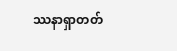ဿနာရှာတတ်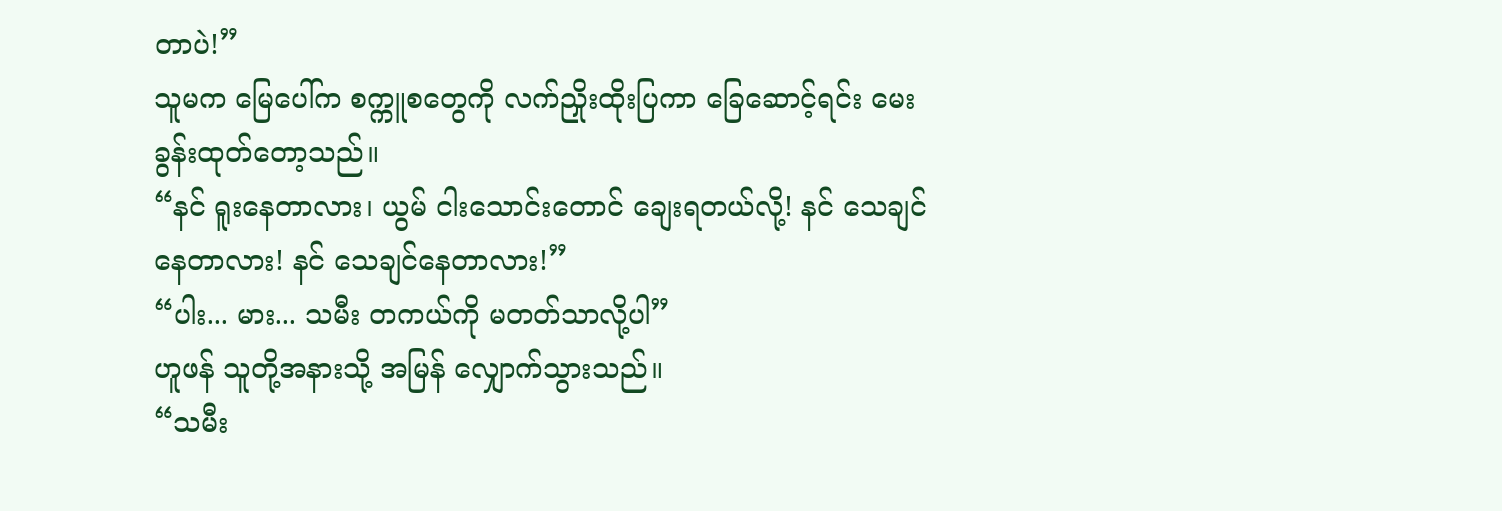တာပဲ!”
သူမက မြေပေါ်က စက္ကူစတွေကို လက်ညှိုးထိုးပြကာ ခြေဆောင့်ရင်း မေးခွန်းထုတ်တော့သည်။
“နင် ရူးနေတာလား၊ ယွမ် ငါးသောင်းတောင် ချေးရတယ်လို့! နင် သေချင်နေတာလား! နင် သေချင်နေတာလား!”
“ပါး... မား... သမီး တကယ်ကို မတတ်သာလို့ပါ”
ဟူဖန် သူတို့အနားသို့ အမြန် လျှောက်သွားသည်။
“သမီး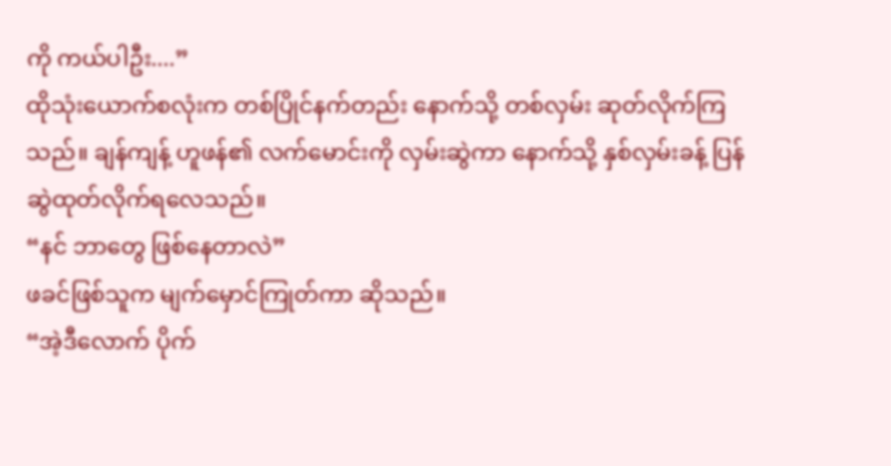ကို ကယ်ပါဦး....”
ထိုသုံးယောက်စလုံးက တစ်ပြိုင်နက်တည်း နောက်သို့ တစ်လှမ်း ဆုတ်လိုက်ကြသည်။ ချန်ကျန့် ဟူဖန်၏ လက်မောင်းကို လှမ်းဆွဲကာ နောက်သို့ နှစ်လှမ်းခန့် ပြန်ဆွဲထုတ်လိုက်ရလေသည်။
“နင် ဘာတွေ ဖြစ်နေတာလဲ”
ဖခင်ဖြစ်သူက မျက်မှောင်ကြုတ်ကာ ဆိုသည်။
“အဲ့ဒီလောက် ပိုက်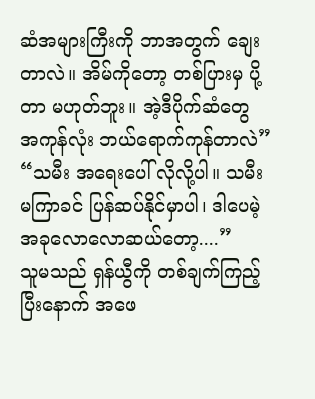ဆံအများကြီးကို ဘာအတွက် ချေးတာလဲ။ အိမ်ကိုတော့ တစ်ပြားမှ ပို့တာ မဟုတ်ဘူး။ အဲ့ဒီပိုက်ဆံတွေ အကုန်လုံး ဘယ်ရောက်ကုန်တာလဲ”
“သမီး အရေးပေါ် လိုလို့ပါ။ သမီး မကြာခင် ပြန်ဆပ်နိုင်မှာပါ၊ ဒါပေမဲ့ အခုလောလောဆယ်တော့....”
သူမသည် ရှန်ယွီကို တစ်ချက်ကြည့်ပြီးနောက် အဖေ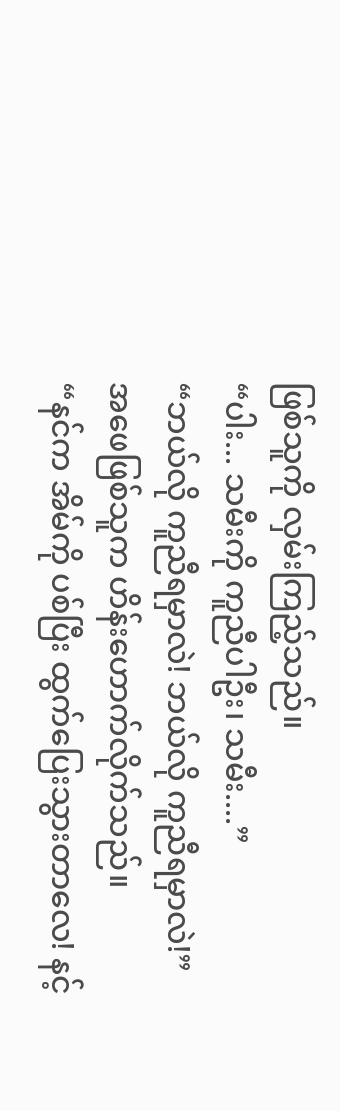ဖြစ်သူကို လှမ်းကြည့်သည်။
“ပါး... သမီးကို ကူညီပါဦး၊ သမီး....”
“ဘယ်လို ကူညီရမှာလဲ! ဘယ်လို ကူညီရမှာလဲ!”
အဖေဖြစ်သူက ဟိန်းဟောက်လိုက်သည်။
“နင်က အိမ်ကို ပစ်ပြီး ထွက်ပြေးသွားတာလေ! နင့်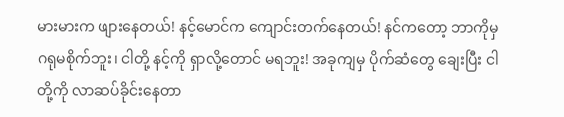မားမားက ဖျားနေတယ်! နင့်မောင်က ကျောင်းတက်နေတယ်! နင်ကတော့ ဘာကိုမှ ဂရုမစိုက်ဘူး၊ ငါတို့ နင့်ကို ရှာလို့တောင် မရဘူး! အခုကျမှ ပိုက်ဆံတွေ ချေးပြီး ငါတို့ကို လာဆပ်ခိုင်းနေတာ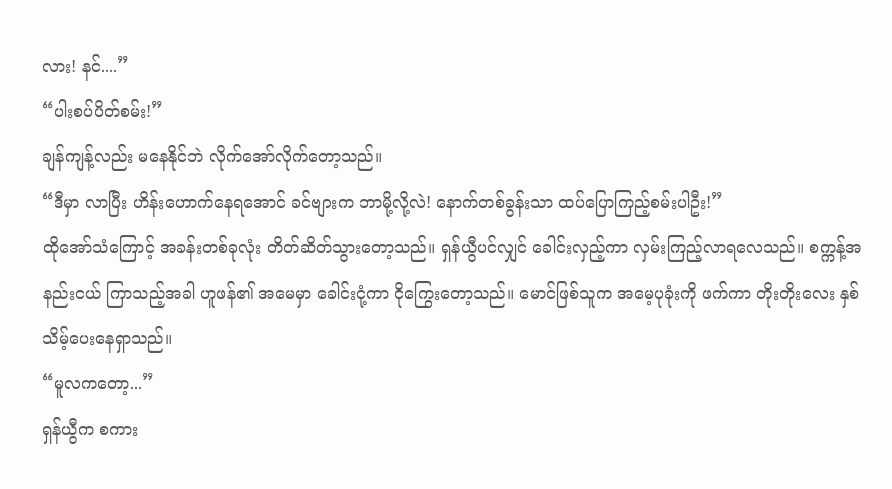လား! နင်....”
“ပါးစပ်ပိတ်စမ်း!”
ချန်ကျန့်လည်း မနေနိုင်ဘဲ လိုက်အော်လိုက်တော့သည်။
“ဒီမှာ လာပြီး ဟိန်းဟောက်နေရအောင် ခင်ဗျားက ဘာမို့လို့လဲ! နောက်တစ်ခွန်းသာ ထပ်ပြောကြည့်စမ်းပါဦး!”
ထိုအော်သံကြောင့် အခန်းတစ်ခုလုံး တိတ်ဆိတ်သွားတော့သည်။ ရှန်ယွီပင်လျှင် ခေါင်းလှည့်ကာ လှမ်းကြည့်လာရလေသည်။ စက္ကန့်အနည်းငယ် ကြာသည့်အခါ ဟူဖန်၏ အမေမှာ ခေါင်းငုံ့ကာ ငိုကြွေးတော့သည်။ မောင်ဖြစ်သူက အမေ့ပုခုံးကို ဖက်ကာ တိုးတိုးလေး နှစ်သိမ့်ပေးနေရှာသည်။
“မူလကတော့...”
ရှန်ယွီက စကား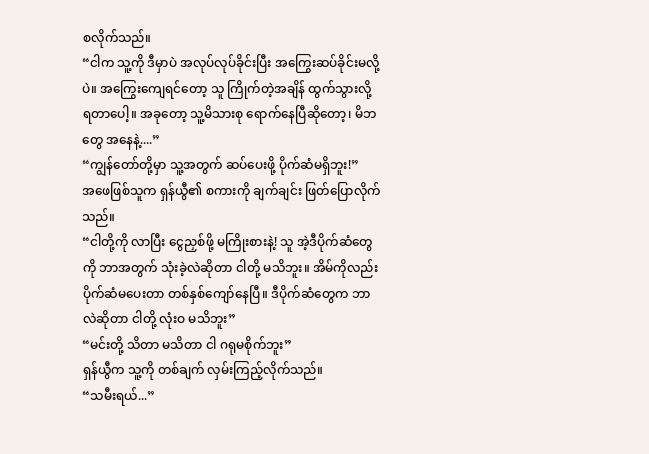စလိုက်သည်။
“ငါက သူ့ကို ဒီမှာပဲ အလုပ်လုပ်ခိုင်းပြီး အကြွေးဆပ်ခိုင်းမလို့ပဲ။ အကြွေးကျေရင်တော့ သူ ကြိုက်တဲ့အချိန် ထွက်သွားလို့ ရတာပေါ့။ အခုတော့ သူ့မိသားစု ရောက်နေပြီဆိုတော့၊ မိဘတွေ အနေနဲ့....”
“ကျွန်တော်တို့မှာ သူ့အတွက် ဆပ်ပေးဖို့ ပိုက်ဆံမရှိဘူး!”
အဖေဖြစ်သူက ရှန်ယွီ၏ စကားကို ချက်ချင်း ဖြတ်ပြောလိုက်သည်။
“ငါတို့ကို လာပြီး ငွေညှစ်ဖို့ မကြိုးစားနဲ့! သူ အဲ့ဒီပိုက်ဆံတွေကို ဘာအတွက် သုံးခဲ့လဲဆိုတာ ငါတို့ မသိဘူး။ အိမ်ကိုလည်း ပိုက်ဆံမပေးတာ တစ်နှစ်ကျော်နေပြီ။ ဒီပိုက်ဆံတွေက ဘာလဲဆိုတာ ငါတို့ လုံးဝ မသိဘူး”
“မင်းတို့ သိတာ မသိတာ ငါ ဂရုမစိုက်ဘူး”
ရှန်ယွီက သူ့ကို တစ်ချက် လှမ်းကြည့်လိုက်သည်။
“သမီးရယ်...”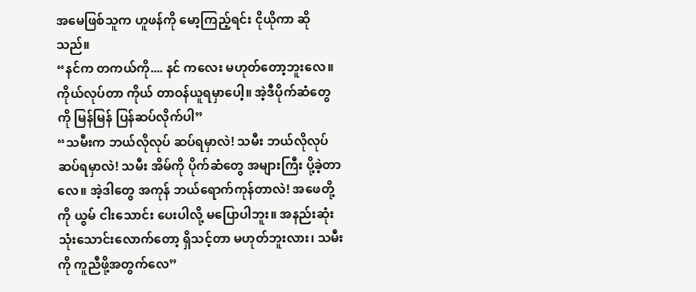အမေဖြစ်သူက ဟူဖန်ကို မော့ကြည့်ရင်း ငိုယိုကာ ဆိုသည်။
“နင်က တကယ်ကို.... နင် ကလေး မဟုတ်တော့ဘူးလေ။ ကိုယ်လုပ်တာ ကိုယ် တာဝန်ယူရမှာပေါ့။ အဲ့ဒီပိုက်ဆံတွေကို မြန်မြန် ပြန်ဆပ်လိုက်ပါ”
“သမီးက ဘယ်လိုလုပ် ဆပ်ရမှာလဲ! သမီး ဘယ်လိုလုပ် ဆပ်ရမှာလဲ! သမီး အိမ်ကို ပိုက်ဆံတွေ အများကြီး ပို့ခဲ့တာလေ။ အဲ့ဒါတွေ အကုန် ဘယ်ရောက်ကုန်တာလဲ! အဖေတို့ကို ယွမ် ငါးသောင်း ပေးပါလို့ မပြောပါဘူး။ အနည်းဆုံး သုံးသောင်းလောက်တော့ ရှိသင့်တာ မဟုတ်ဘူးလား၊ သမီးကို ကူညီဖို့အတွက်လေ”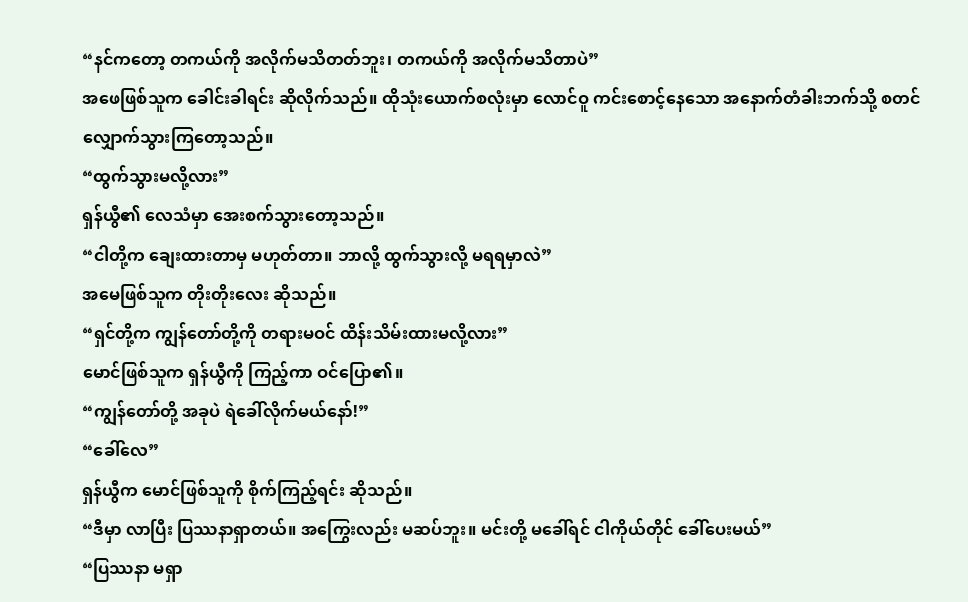“နင်ကတော့ တကယ်ကို အလိုက်မသိတတ်ဘူး၊ တကယ်ကို အလိုက်မသိတာပဲ”
အဖေဖြစ်သူက ခေါင်းခါရင်း ဆိုလိုက်သည်။ ထိုသုံးယောက်စလုံးမှာ လောင်ဝူ ကင်းစောင့်နေသော အနောက်တံခါးဘက်သို့ စတင် လျှောက်သွားကြတော့သည်။
“ထွက်သွားမလို့လား”
ရှန်ယွီ၏ လေသံမှာ အေးစက်သွားတော့သည်။
“ငါတို့က ချေးထားတာမှ မဟုတ်တာ။ ဘာလို့ ထွက်သွားလို့ မရရမှာလဲ”
အမေဖြစ်သူက တိုးတိုးလေး ဆိုသည်။
“ရှင်တို့က ကျွန်တော်တို့ကို တရားမဝင် ထိန်းသိမ်းထားမလို့လား”
မောင်ဖြစ်သူက ရှန်ယွီကို ကြည့်ကာ ဝင်ပြော၏။
“ကျွန်တော်တို့ အခုပဲ ရဲခေါ်လိုက်မယ်နော်!”
“ခေါ်လေ”
ရှန်ယွီက မောင်ဖြစ်သူကို စိုက်ကြည့်ရင်း ဆိုသည်။
“ဒီမှာ လာပြီး ပြဿနာရှာတယ်။ အကြွေးလည်း မဆပ်ဘူး။ မင်းတို့ မခေါ်ရင် ငါကိုယ်တိုင် ခေါ်ပေးမယ်”
“ပြဿနာ မရှာ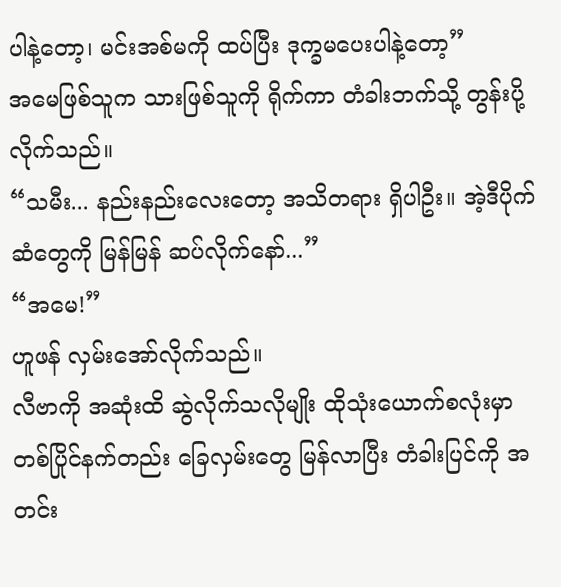ပါနဲ့တော့၊ မင်းအစ်မကို ထပ်ပြီး ဒုက္ခမပေးပါနဲ့တော့”
အမေဖြစ်သူက သားဖြစ်သူကို ရိုက်ကာ တံခါးဘက်သို့ တွန်းပို့လိုက်သည်။
“သမီး... နည်းနည်းလေးတော့ အသိတရား ရှိပါဦး။ အဲ့ဒီပိုက်ဆံတွေကို မြန်မြန် ဆပ်လိုက်နော်...”
“အမေ!”
ဟူဖန် လှမ်းအော်လိုက်သည်။
လီဗာကို အဆုံးထိ ဆွဲလိုက်သလိုမျိုး ထိုသုံးယောက်စလုံးမှာ တစ်ပြိုင်နက်တည်း ခြေလှမ်းတွေ မြန်လာပြီး တံခါးပြင်ကို အတင်း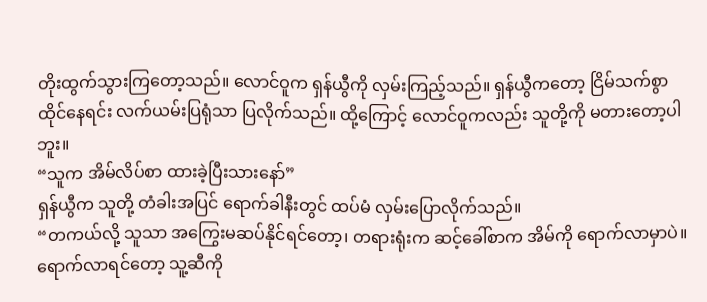တိုးထွက်သွားကြတော့သည်။ လောင်ဝူက ရှန်ယွီကို လှမ်းကြည့်သည်။ ရှန်ယွီကတော့ ငြိမ်သက်စွာ ထိုင်နေရင်း လက်ယမ်းပြရုံသာ ပြလိုက်သည်။ ထို့ကြောင့် လောင်ဝူကလည်း သူတို့ကို မတားတော့ပါဘူး။
“သူက အိမ်လိပ်စာ ထားခဲ့ပြီးသားနော်”
ရှန်ယွီက သူတို့ တံခါးအပြင် ရောက်ခါနီးတွင် ထပ်မံ လှမ်းပြောလိုက်သည်။
“တကယ်လို့ သူသာ အကြွေးမဆပ်နိုင်ရင်တော့၊ တရားရုံးက ဆင့်ခေါ်စာက အိမ်ကို ရောက်လာမှာပဲ။ ရောက်လာရင်တော့ သူ့ဆီကို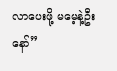လာပေးဖို့ မမေ့နဲ့ဦးနော်”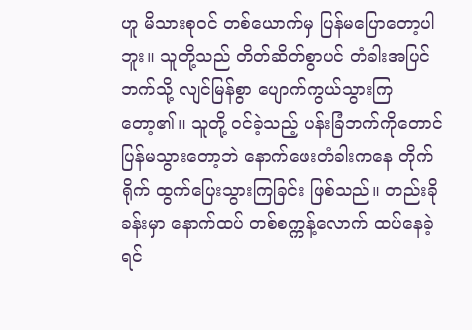ဟူ မိသားစုဝင် တစ်ယောက်မှ ပြန်မပြောတော့ပါဘူး။ သူတို့သည် တိတ်ဆိတ်စွာပင် တံခါးအပြင်ဘက်သို့ လျင်မြန်စွာ ပျောက်ကွယ်သွားကြတော့၏။ သူတို့ ဝင်ခဲ့သည့် ပန်းခြံဘက်ကိုတောင် ပြန်မသွားတော့ဘဲ နောက်ဖေးတံခါးကနေ တိုက်ရိုက် ထွက်ပြေးသွားကြခြင်း ဖြစ်သည်။ တည်းခိုခန်းမှာ နောက်ထပ် တစ်စက္ကန့်လောက် ထပ်နေခဲ့ရင်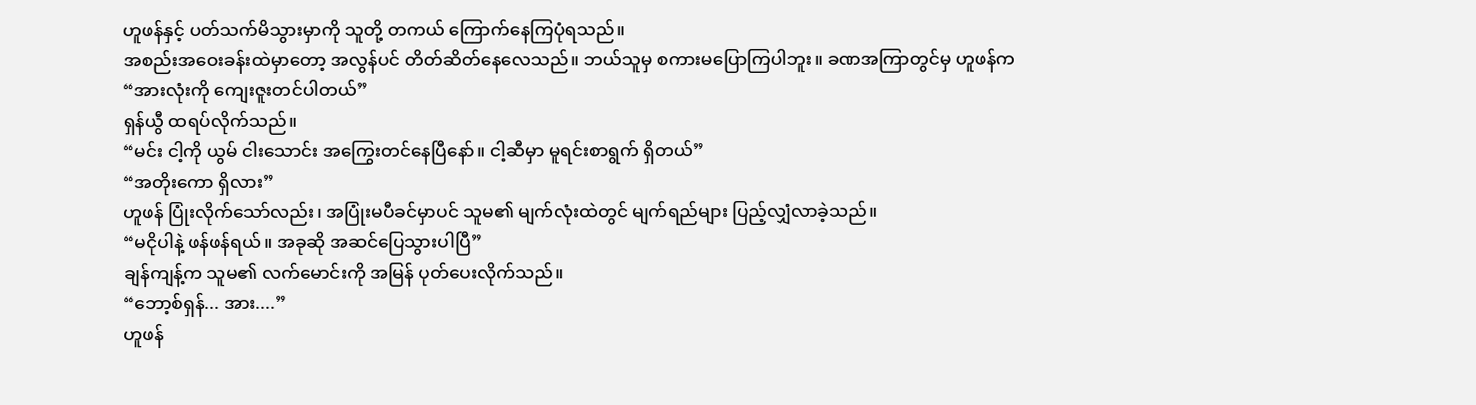ဟူဖန်နှင့် ပတ်သက်မိသွားမှာကို သူတို့ တကယ် ကြောက်နေကြပုံရသည်။
အစည်းအဝေးခန်းထဲမှာတော့ အလွန်ပင် တိတ်ဆိတ်နေလေသည်။ ဘယ်သူမှ စကားမပြောကြပါဘူး။ ခဏအကြာတွင်မှ ဟူဖန်က
“အားလုံးကို ကျေးဇူးတင်ပါတယ်”
ရှန်ယွီ ထရပ်လိုက်သည်။
“မင်း ငါ့ကို ယွမ် ငါးသောင်း အကြွေးတင်နေပြီနော်။ ငါ့ဆီမှာ မူရင်းစာရွက် ရှိတယ်”
“အတိုးကော ရှိလား”
ဟူဖန် ပြုံးလိုက်သော်လည်း၊ အပြုံးမပီခင်မှာပင် သူမ၏ မျက်လုံးထဲတွင် မျက်ရည်များ ပြည့်လျှံလာခဲ့သည်။
“မငိုပါနဲ့ ဖန်ဖန်ရယ်။ အခုဆို အဆင်ပြေသွားပါပြီ”
ချန်ကျန့်က သူမ၏ လက်မောင်းကို အမြန် ပုတ်ပေးလိုက်သည်။
“ဘော့စ်ရှန်... အား....”
ဟူဖန်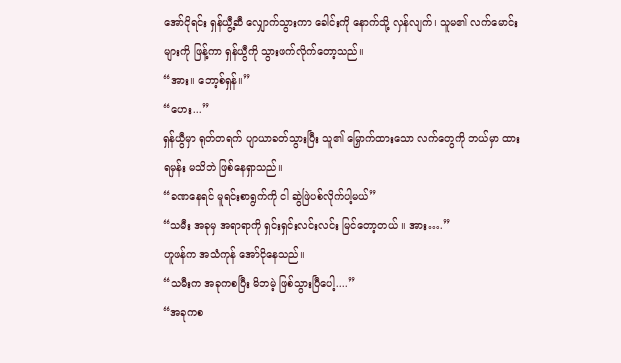အော်ငိုရင်း ရှန်ယွီ့ဆီ လျှောက်သွားကာ ခေါင်းကို နောက်သို့ လှန်လျက်၊ သူမ၏ လက်မောင်းများကို ဖြန့်ကာ ရှန်ယွီကို သွားဖက်လိုက်တော့သည်။
“အား။ ဘော့စ်ရှန်။”
“ဟေး...”
ရှန်ယွီမှာ ရုတ်တရက် ပျာယာခတ်သွားပြီး သူ၏ မြှောက်ထားသော လက်တွေကို ဘယ်မှာ ထားရမှန်း မသိဘဲ ဖြစ်နေရှာသည်။
“ခဏနေရင် မူရင်းစာရွက်ကို ငါ ဆွဲဖြဲပစ်လိုက်ပါ့မယ်”
“သမီး အခုမှ အရာရာကို ရှင်းရှင်းလင်းလင်း မြင်တော့တယ် ။ အား….”
ဟူဖန်က အသံကုန် အော်ငိုနေသည်။
“သမီးက အခုကစပြီး မိဘမဲ့ ဖြစ်သွားပြီပေါ့....”
“အခုကစ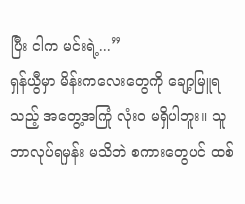ပြီး ငါက မင်းရဲ့...”
ရှန်ယွီမှာ မိန်းကလေးတွေကို ချော့မြူရသည့် အတွေ့အကြုံ လုံးဝ မရှိပါဘူး။ သူ ဘာလုပ်ရမှန်း မသိဘဲ စကားတွေပင် ထစ်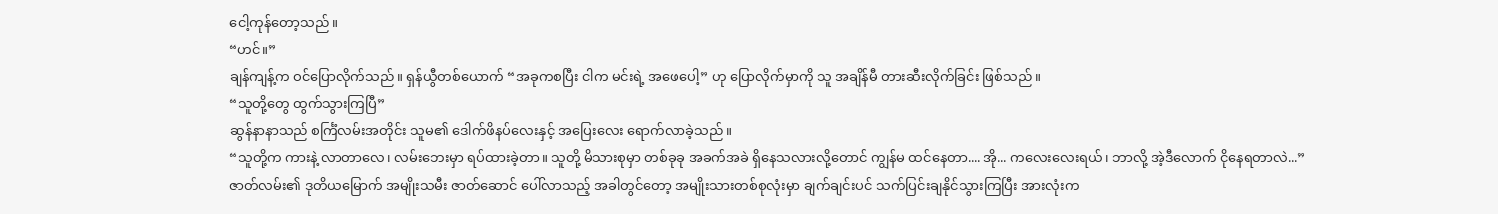ငေါ့ကုန်တော့သည်။
“ဟင်။”
ချန်ကျန့်က ဝင်ပြောလိုက်သည်။ ရှန်ယွီတစ်ယောက် “အခုကစပြီး ငါက မင်းရဲ့ အဖေပေါ့” ဟု ပြောလိုက်မှာကို သူ အချိန်မီ တားဆီးလိုက်ခြင်း ဖြစ်သည်။
“သူတို့တွေ ထွက်သွားကြပြီ”
ဆွန်နာနာသည် စင်္ကြံလမ်းအတိုင်း သူမ၏ ဒေါက်ဖိနပ်လေးနှင့် အပြေးလေး ရောက်လာခဲ့သည်။
“သူတို့က ကားနဲ့ လာတာလေ၊ လမ်းဘေးမှာ ရပ်ထားခဲ့တာ။ သူတို့ မိသားစုမှာ တစ်ခုခု အခက်အခဲ ရှိနေသလားလို့တောင် ကျွန်မ ထင်နေတာ.... အို... ကလေးလေးရယ်၊ ဘာလို့ အဲ့ဒီလောက် ငိုနေရတာလဲ...”
ဇာတ်လမ်း၏ ဒုတိယမြောက် အမျိုးသမီး ဇာတ်ဆောင် ပေါ်လာသည့် အခါတွင်တော့ အမျိုးသားတစ်စုလုံးမှာ ချက်ချင်းပင် သက်ပြင်းချနိုင်သွားကြပြီး အားလုံးက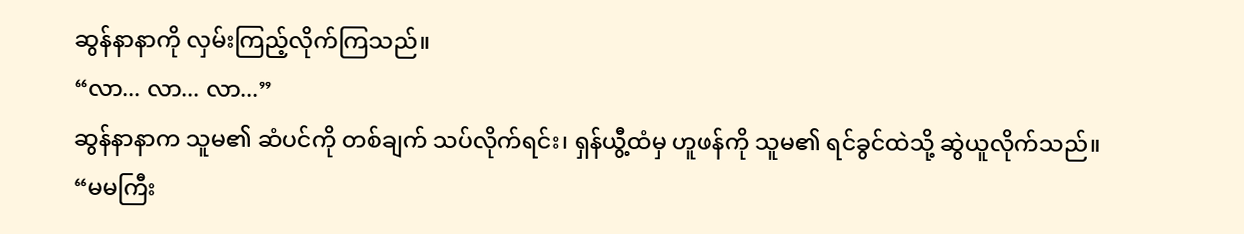ဆွန်နာနာကို လှမ်းကြည့်လိုက်ကြသည်။
“လာ... လာ... လာ...”
ဆွန်နာနာက သူမ၏ ဆံပင်ကို တစ်ချက် သပ်လိုက်ရင်း၊ ရှန်ယွီ့ထံမှ ဟူဖန်ကို သူမ၏ ရင်ခွင်ထဲသို့ ဆွဲယူလိုက်သည်။
“မမကြီး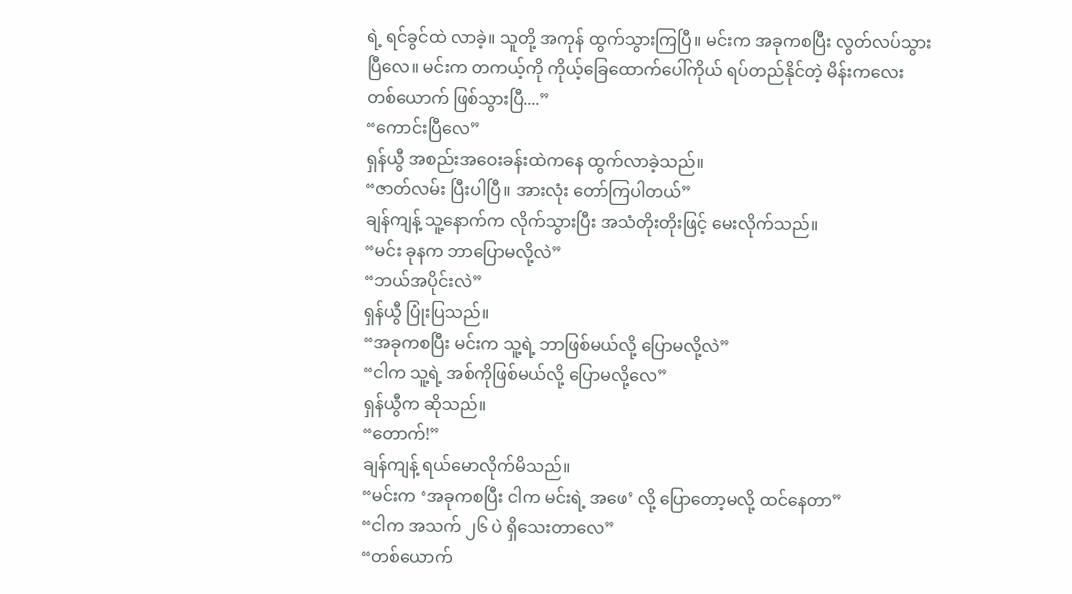ရဲ့ ရင်ခွင်ထဲ လာခဲ့။ သူတို့ အကုန် ထွက်သွားကြပြီ။ မင်းက အခုကစပြီး လွတ်လပ်သွားပြီလေ။ မင်းက တကယ့်ကို ကိုယ့်ခြေထောက်ပေါ်ကိုယ် ရပ်တည်နိုင်တဲ့ မိန်းကလေး တစ်ယောက် ဖြစ်သွားပြီ....”
“ကောင်းပြီလေ”
ရှန်ယွီ အစည်းအဝေးခန်းထဲကနေ ထွက်လာခဲ့သည်။
“ဇာတ်လမ်း ပြီးပါပြီ။ အားလုံး တော်ကြပါတယ်”
ချန်ကျန့် သူ့နောက်က လိုက်သွားပြီး အသံတိုးတိုးဖြင့် မေးလိုက်သည်။
“မင်း ခုနက ဘာပြောမလို့လဲ”
“ဘယ်အပိုင်းလဲ”
ရှန်ယွီ ပြုံးပြသည်။
“အခုကစပြီး မင်းက သူ့ရဲ့ ဘာဖြစ်မယ်လို့ ပြောမလို့လဲ”
“ငါက သူ့ရဲ့ အစ်ကိုဖြစ်မယ်လို့ ပြောမလို့လေ”
ရှန်ယွီက ဆိုသည်။
“တောက်!”
ချန်ကျန့် ရယ်မောလိုက်မိသည်။
“မင်းက ‘အခုကစပြီး ငါက မင်းရဲ့ အဖေ’ လို့ ပြောတော့မလို့ ထင်နေတာ”
“ငါက အသက် ၂၆ ပဲ ရှိသေးတာလေ”
“တစ်ယောက်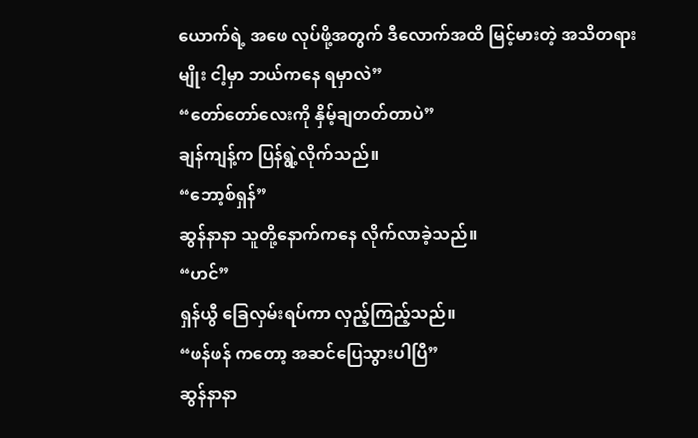ယောက်ရဲ့ အဖေ လုပ်ဖို့အတွက် ဒီလောက်အထိ မြင့်မားတဲ့ အသိတရားမျိုး ငါ့မှာ ဘယ်ကနေ ရမှာလဲ”
“တော်တော်လေးကို နှိမ့်ချတတ်တာပဲ”
ချန်ကျန့်က ပြန်ရွဲ့လိုက်သည်။
“ဘော့စ်ရှန်”
ဆွန်နာနာ သူတို့နောက်ကနေ လိုက်လာခဲ့သည်။
“ဟင်”
ရှန်ယွီ ခြေလှမ်းရပ်ကာ လှည့်ကြည့်သည်။
“ဖန်ဖန် ကတော့ အဆင်ပြေသွားပါပြီ”
ဆွန်နာနာ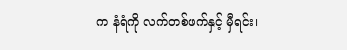က နံရံကို လက်တစ်ဖက်နှင့် မှီရင်း၊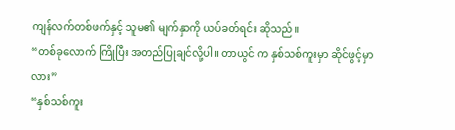ကျန်လက်တစ်ဖက်နှင့် သူမ၏ မျက်နှာကို ယပ်ခတ်ရင်း ဆိုသည်။
“တစ်ခုလောက် ကြိုပြီး အတည်ပြုချင်လို့ပါ။ တာယွင် က နှစ်သစ်ကူးမှာ ဆိုင်ဖွင့်မှာလား”
“နှစ်သစ်ကူး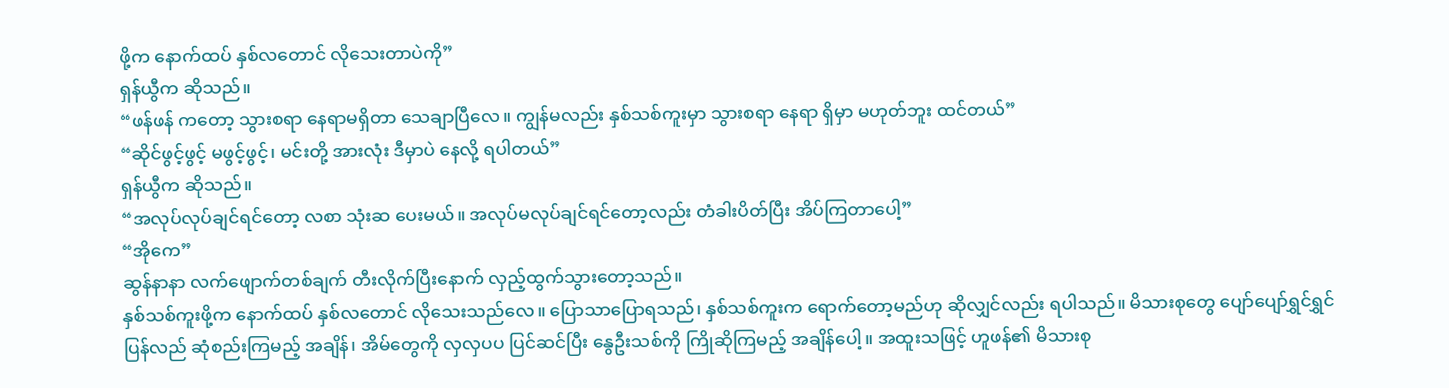ဖို့က နောက်ထပ် နှစ်လတောင် လိုသေးတာပဲကို”
ရှန်ယွီက ဆိုသည်။
“ဖန်ဖန် ကတော့ သွားစရာ နေရာမရှိတာ သေချာပြီလေ။ ကျွန်မလည်း နှစ်သစ်ကူးမှာ သွားစရာ နေရာ ရှိမှာ မဟုတ်ဘူး ထင်တယ်”
“ဆိုင်ဖွင့်ဖွင့် မဖွင့်ဖွင့်၊ မင်းတို့ အားလုံး ဒီမှာပဲ နေလို့ ရပါတယ်”
ရှန်ယွီက ဆိုသည်။
“အလုပ်လုပ်ချင်ရင်တော့ လစာ သုံးဆ ပေးမယ်။ အလုပ်မလုပ်ချင်ရင်တော့လည်း တံခါးပိတ်ပြီး အိပ်ကြတာပေါ့”
“အိုကေ”
ဆွန်နာနာ လက်ဖျောက်တစ်ချက် တီးလိုက်ပြီးနောက် လှည့်ထွက်သွားတော့သည်။
နှစ်သစ်ကူးဖို့က နောက်ထပ် နှစ်လတောင် လိုသေးသည်လေ။ ပြောသာပြောရသည်၊ နှစ်သစ်ကူးက ရောက်တော့မည်ဟု ဆိုလျှင်လည်း ရပါသည်။ မိသားစုတွေ ပျော်ပျော်ရွှင်ရွှင် ပြန်လည် ဆုံစည်းကြမည့် အချိန်၊ အိမ်တွေကို လှလှပပ ပြင်ဆင်ပြီး နွေဦးသစ်ကို ကြိုဆိုကြမည့် အချိန်ပေါ့။ အထူးသဖြင့် ဟူဖန်၏ မိသားစု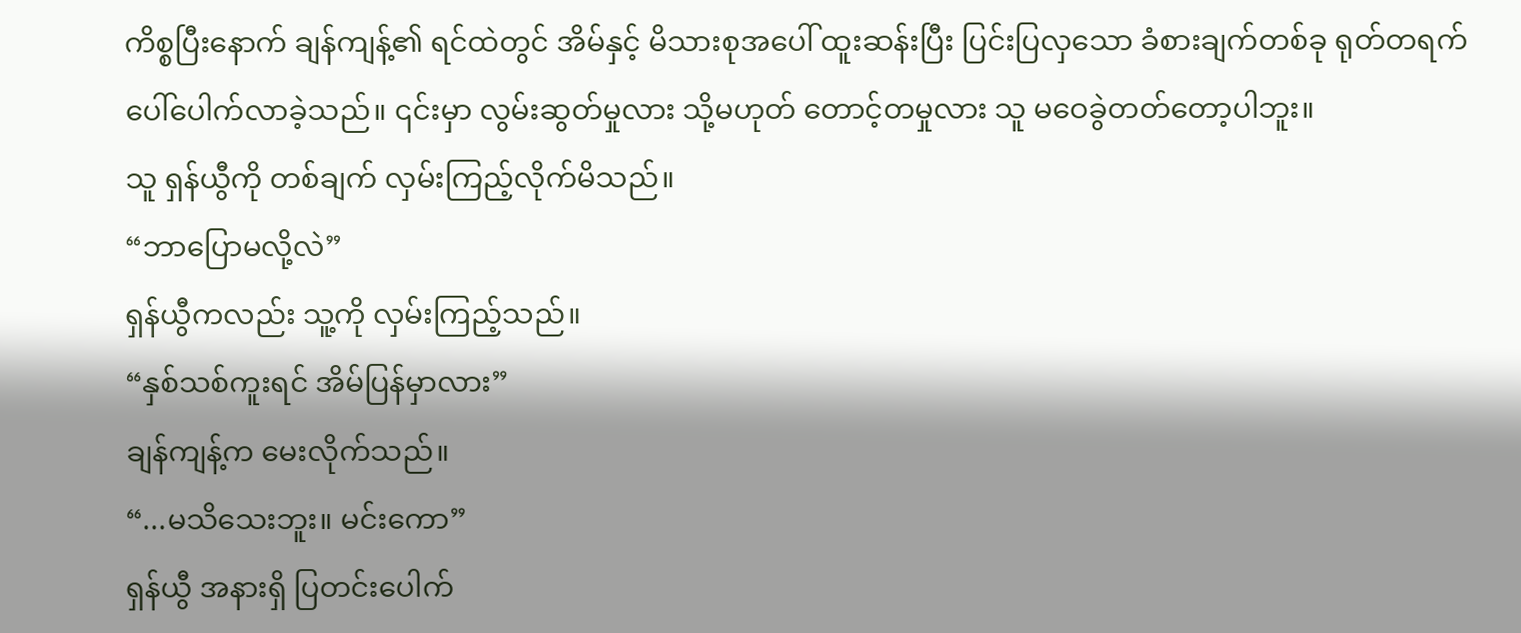ကိစ္စပြီးနောက် ချန်ကျန့်၏ ရင်ထဲတွင် အိမ်နှင့် မိသားစုအပေါ် ထူးဆန်းပြီး ပြင်းပြလှသော ခံစားချက်တစ်ခု ရုတ်တရက် ပေါ်ပေါက်လာခဲ့သည်။ ၎င်းမှာ လွမ်းဆွတ်မှုလား သို့မဟုတ် တောင့်တမှုလား သူ မဝေခွဲတတ်တော့ပါဘူး။
သူ ရှန်ယွီကို တစ်ချက် လှမ်းကြည့်လိုက်မိသည်။
“ဘာပြောမလို့လဲ”
ရှန်ယွီကလည်း သူ့ကို လှမ်းကြည့်သည်။
“နှစ်သစ်ကူးရင် အိမ်ပြန်မှာလား”
ချန်ကျန့်က မေးလိုက်သည်။
“...မသိသေးဘူး။ မင်းကော”
ရှန်ယွီ အနားရှိ ပြတင်းပေါက်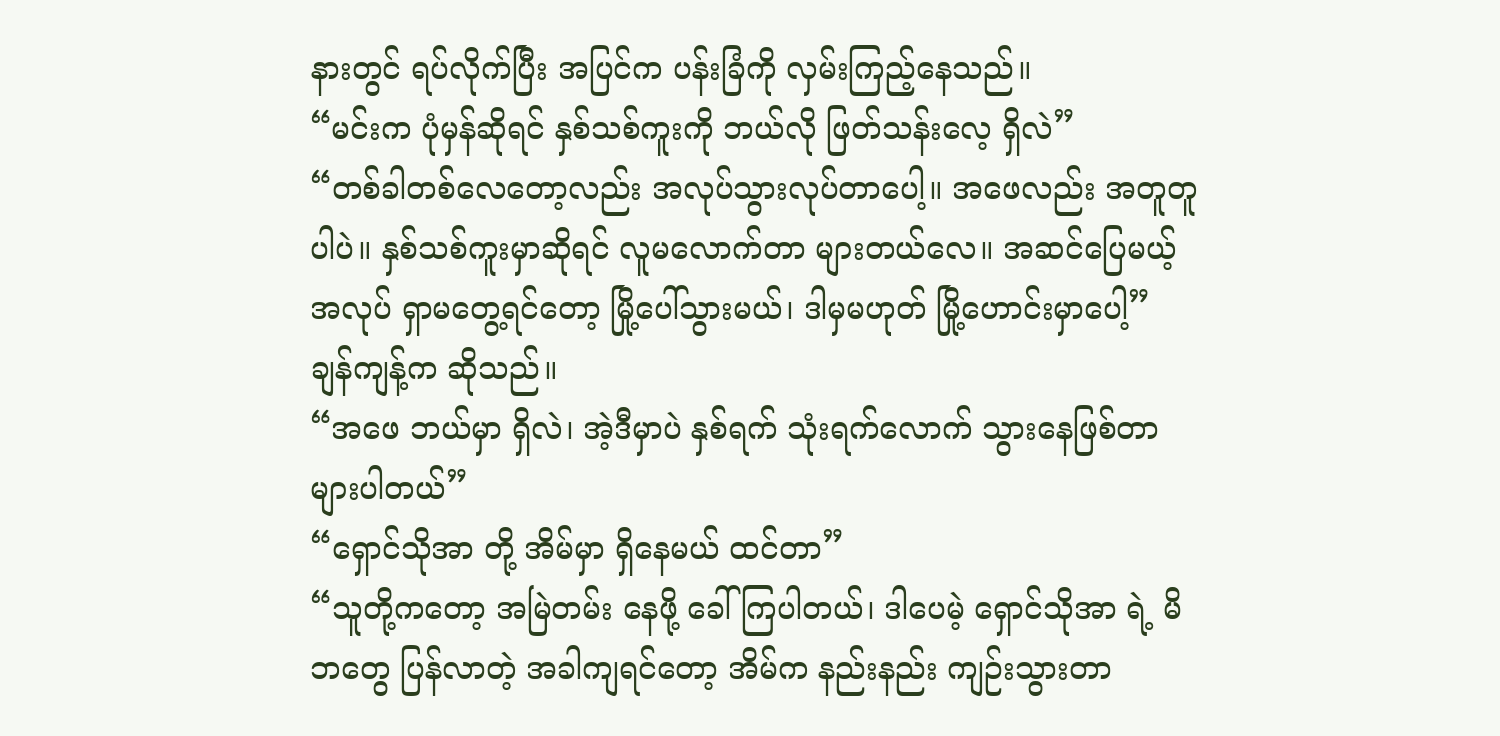နားတွင် ရပ်လိုက်ပြီး အပြင်က ပန်းခြံကို လှမ်းကြည့်နေသည်။
“မင်းက ပုံမှန်ဆိုရင် နှစ်သစ်ကူးကို ဘယ်လို ဖြတ်သန်းလေ့ ရှိလဲ”
“တစ်ခါတစ်လေတော့လည်း အလုပ်သွားလုပ်တာပေါ့။ အဖေလည်း အတူတူပါပဲ။ နှစ်သစ်ကူးမှာဆိုရင် လူမလောက်တာ များတယ်လေ။ အဆင်ပြေမယ့် အလုပ် ရှာမတွေ့ရင်တော့ မြို့ပေါ်သွားမယ်၊ ဒါမှမဟုတ် မြို့ဟောင်းမှာပေါ့”
ချန်ကျန့်က ဆိုသည်။
“အဖေ ဘယ်မှာ ရှိလဲ၊ အဲ့ဒီမှာပဲ နှစ်ရက် သုံးရက်လောက် သွားနေဖြစ်တာ များပါတယ်”
“ရှောင်သိုအာ တို့ အိမ်မှာ ရှိနေမယ် ထင်တာ”
“သူတို့ကတော့ အမြဲတမ်း နေဖို့ ခေါ်ကြပါတယ်၊ ဒါပေမဲ့ ရှောင်သိုအာ ရဲ့ မိဘတွေ ပြန်လာတဲ့ အခါကျရင်တော့ အိမ်က နည်းနည်း ကျဉ်းသွားတာ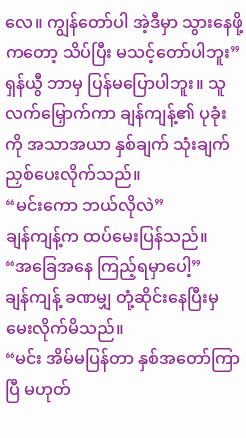လေ။ ကျွန်တော်ပါ အဲ့ဒီမှာ သွားနေဖို့ကတော့ သိပ်ပြီး မသင့်တော်ပါဘူး”
ရှန်ယွီ ဘာမှ ပြန်မပြောပါဘူး။ သူ လက်မြှောက်ကာ ချန်ကျန့်၏ ပုခုံးကို အသာအယာ နှစ်ချက် သုံးချက် ညှစ်ပေးလိုက်သည်။
“မင်းကော ဘယ်လိုလဲ”
ချန်ကျန့်က ထပ်မေးပြန်သည်။
“အခြေအနေ ကြည့်ရမှာပေါ့”
ချန်ကျန့် ခဏမျှ တုံ့ဆိုင်းနေပြီးမှ မေးလိုက်မိသည်။
“မင်း အိမ်မပြန်တာ နှစ်အတော်ကြာပြီ မဟုတ်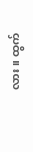လား။ ထွက်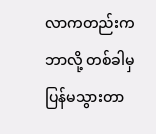လာကတည်းက ဘာလို့ တစ်ခါမှ ပြန်မသွားတာ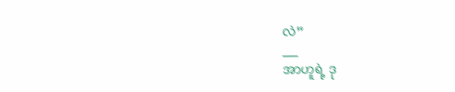လဲ”
___
အာဟူရဲ့ ဒု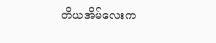တိယအိမ်လေးက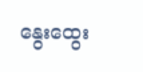နွေးထွေး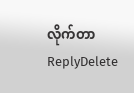လိုက်တာ
ReplyDelete